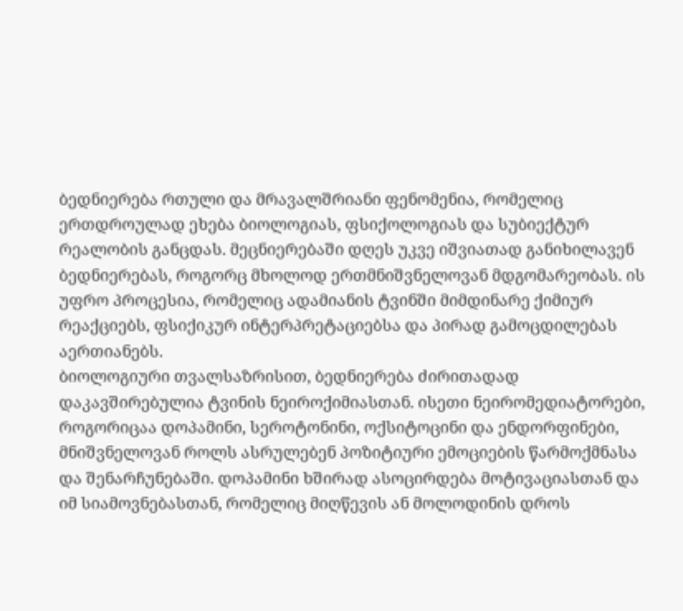ბედნიერება რთული და მრავალშრიანი ფენომენია, რომელიც ერთდროულად ეხება ბიოლოგიას, ფსიქოლოგიას და სუბიექტურ რეალობის განცდას. მეცნიერებაში დღეს უკვე იშვიათად განიხილავენ ბედნიერებას, როგორც მხოლოდ ერთმნიშვნელოვან მდგომარეობას. ის უფრო პროცესია, რომელიც ადამიანის ტვინში მიმდინარე ქიმიურ რეაქციებს, ფსიქიკურ ინტერპრეტაციებსა და პირად გამოცდილებას აერთიანებს.
ბიოლოგიური თვალსაზრისით, ბედნიერება ძირითადად დაკავშირებულია ტვინის ნეიროქიმიასთან. ისეთი ნეირომედიატორები, როგორიცაა დოპამინი, სეროტონინი, ოქსიტოცინი და ენდორფინები, მნიშვნელოვან როლს ასრულებენ პოზიტიური ემოციების წარმოქმნასა და შენარჩუნებაში. დოპამინი ხშირად ასოცირდება მოტივაციასთან და იმ სიამოვნებასთან, რომელიც მიღწევის ან მოლოდინის დროს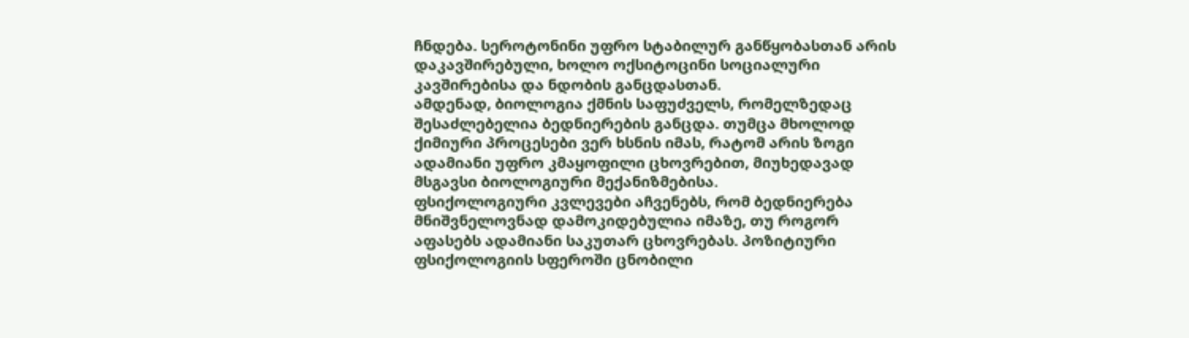ჩნდება. სეროტონინი უფრო სტაბილურ განწყობასთან არის დაკავშირებული, ხოლო ოქსიტოცინი სოციალური კავშირებისა და ნდობის განცდასთან.
ამდენად, ბიოლოგია ქმნის საფუძველს, რომელზედაც შესაძლებელია ბედნიერების განცდა. თუმცა მხოლოდ ქიმიური პროცესები ვერ ხსნის იმას, რატომ არის ზოგი ადამიანი უფრო კმაყოფილი ცხოვრებით, მიუხედავად მსგავსი ბიოლოგიური მექანიზმებისა.
ფსიქოლოგიური კვლევები აჩვენებს, რომ ბედნიერება მნიშვნელოვნად დამოკიდებულია იმაზე, თუ როგორ აფასებს ადამიანი საკუთარ ცხოვრებას. პოზიტიური ფსიქოლოგიის სფეროში ცნობილი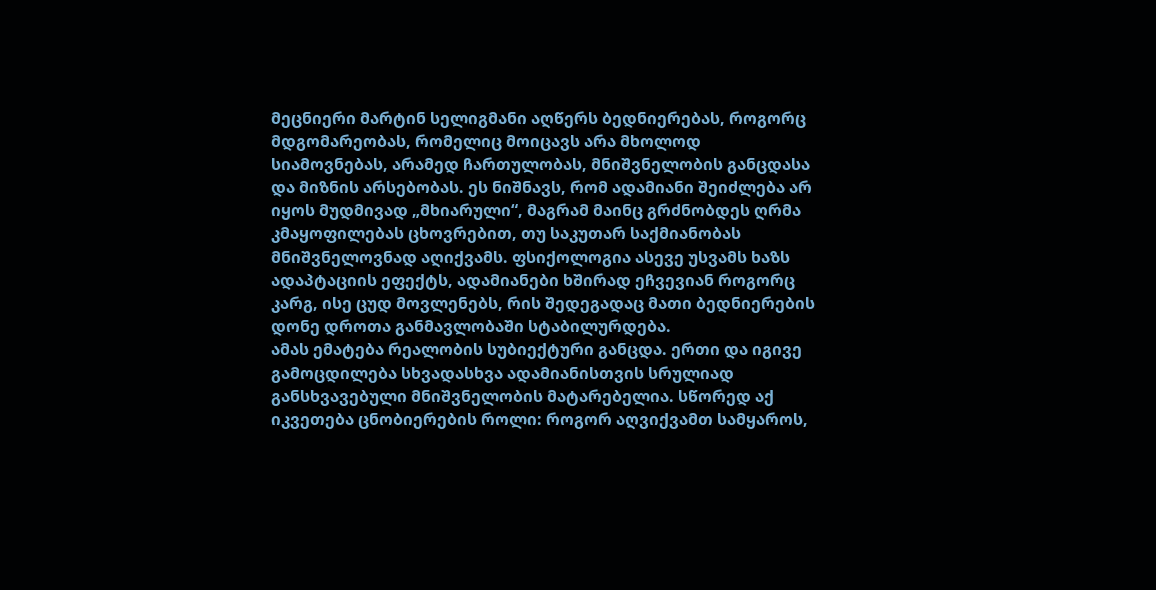მეცნიერი მარტინ სელიგმანი აღწერს ბედნიერებას, როგორც მდგომარეობას, რომელიც მოიცავს არა მხოლოდ სიამოვნებას, არამედ ჩართულობას, მნიშვნელობის განცდასა და მიზნის არსებობას. ეს ნიშნავს, რომ ადამიანი შეიძლება არ იყოს მუდმივად „მხიარული“, მაგრამ მაინც გრძნობდეს ღრმა კმაყოფილებას ცხოვრებით, თუ საკუთარ საქმიანობას მნიშვნელოვნად აღიქვამს. ფსიქოლოგია ასევე უსვამს ხაზს ადაპტაციის ეფექტს, ადამიანები ხშირად ეჩვევიან როგორც კარგ, ისე ცუდ მოვლენებს, რის შედეგადაც მათი ბედნიერების დონე დროთა განმავლობაში სტაბილურდება.
ამას ემატება რეალობის სუბიექტური განცდა. ერთი და იგივე გამოცდილება სხვადასხვა ადამიანისთვის სრულიად განსხვავებული მნიშვნელობის მატარებელია. სწორედ აქ იკვეთება ცნობიერების როლი: როგორ აღვიქვამთ სამყაროს,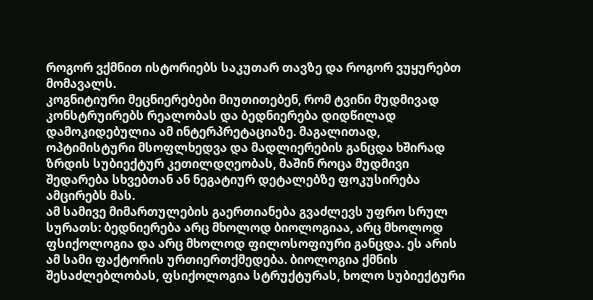როგორ ვქმნით ისტორიებს საკუთარ თავზე და როგორ ვუყურებთ მომავალს.
კოგნიტიური მეცნიერებები მიუთითებენ, რომ ტვინი მუდმივად კონსტრუირებს რეალობას და ბედნიერება დიდწილად დამოკიდებულია ამ ინტერპრეტაციაზე. მაგალითად, ოპტიმისტური მსოფლხედვა და მადლიერების განცდა ხშირად ზრდის სუბიექტურ კეთილდღეობას, მაშინ როცა მუდმივი შედარება სხვებთან ან ნეგატიურ დეტალებზე ფოკუსირება ამცირებს მას.
ამ სამივე მიმართულების გაერთიანება გვაძლევს უფრო სრულ სურათს: ბედნიერება არც მხოლოდ ბიოლოგიაა, არც მხოლოდ ფსიქოლოგია და არც მხოლოდ ფილოსოფიური განცდა. ეს არის ამ სამი ფაქტორის ურთიერთქმედება. ბიოლოგია ქმნის შესაძლებლობას, ფსიქოლოგია სტრუქტურას, ხოლო სუბიექტური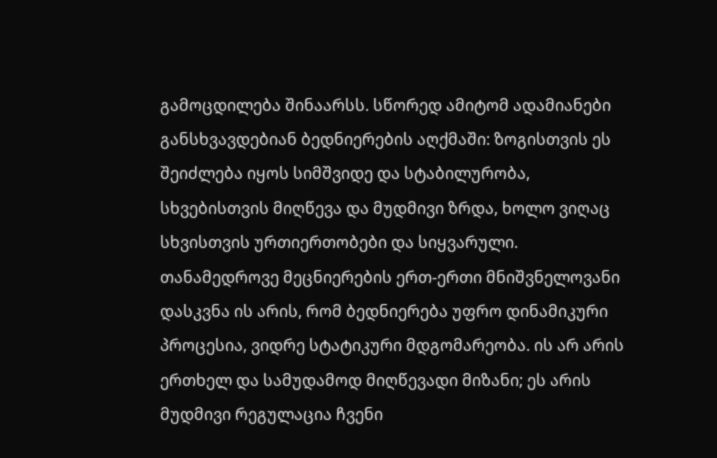გამოცდილება შინაარსს. სწორედ ამიტომ ადამიანები განსხვავდებიან ბედნიერების აღქმაში: ზოგისთვის ეს შეიძლება იყოს სიმშვიდე და სტაბილურობა, სხვებისთვის მიღწევა და მუდმივი ზრდა, ხოლო ვიღაც სხვისთვის ურთიერთობები და სიყვარული.
თანამედროვე მეცნიერების ერთ-ერთი მნიშვნელოვანი დასკვნა ის არის, რომ ბედნიერება უფრო დინამიკური პროცესია, ვიდრე სტატიკური მდგომარეობა. ის არ არის ერთხელ და სამუდამოდ მიღწევადი მიზანი; ეს არის მუდმივი რეგულაცია ჩვენი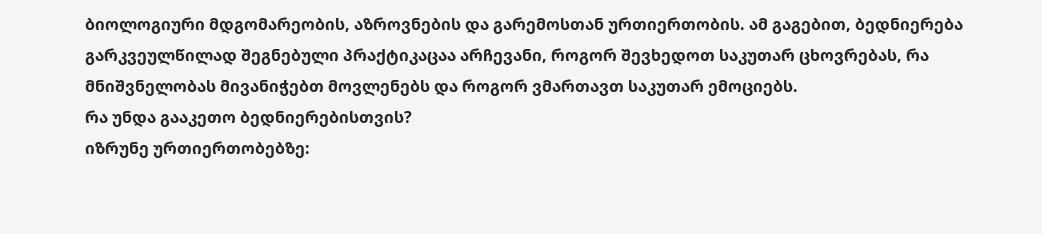ბიოლოგიური მდგომარეობის, აზროვნების და გარემოსთან ურთიერთობის. ამ გაგებით, ბედნიერება გარკვეულწილად შეგნებული პრაქტიკაცაა არჩევანი, როგორ შევხედოთ საკუთარ ცხოვრებას, რა მნიშვნელობას მივანიჭებთ მოვლენებს და როგორ ვმართავთ საკუთარ ემოციებს.
რა უნდა გააკეთო ბედნიერებისთვის?
იზრუნე ურთიერთობებზე: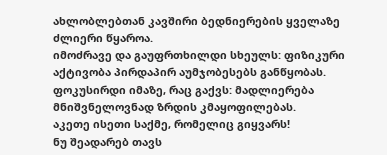ახლობლებთან კავშირი ბედნიერების ყველაზე ძლიერი წყაროა.
იმოძრავე და გაუფრთხილდი სხეულს: ფიზიკური აქტივობა პირდაპირ აუმჯობესებს განწყობას.
ფოკუსირდი იმაზე, რაც გაქვს: მადლიერება მნიშვნელოვნად ზრდის კმაყოფილებას.
აკეთე ისეთი საქმე, რომელიც გიყვარს!
ნუ შეადარებ თავს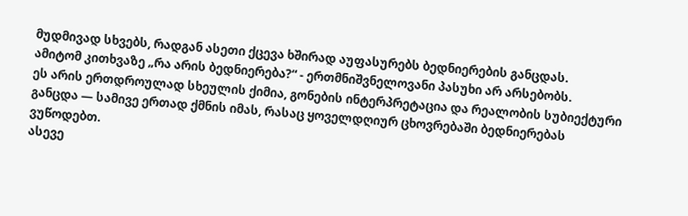მუდმივად სხვებს, რადგან ასეთი ქცევა ხშირად აუფასურებს ბედნიერების განცდას.
ამიტომ კითხვაზე „რა არის ბედნიერება?“ - ერთმნიშვნელოვანი პასუხი არ არსებობს.
ეს არის ერთდროულად სხეულის ქიმია, გონების ინტერპრეტაცია და რეალობის სუბიექტური განცდა — სამივე ერთად ქმნის იმას, რასაც ყოველდღიურ ცხოვრებაში ბედნიერებას ვუწოდებთ.
ასევე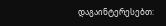დაგაინტერესებთ: